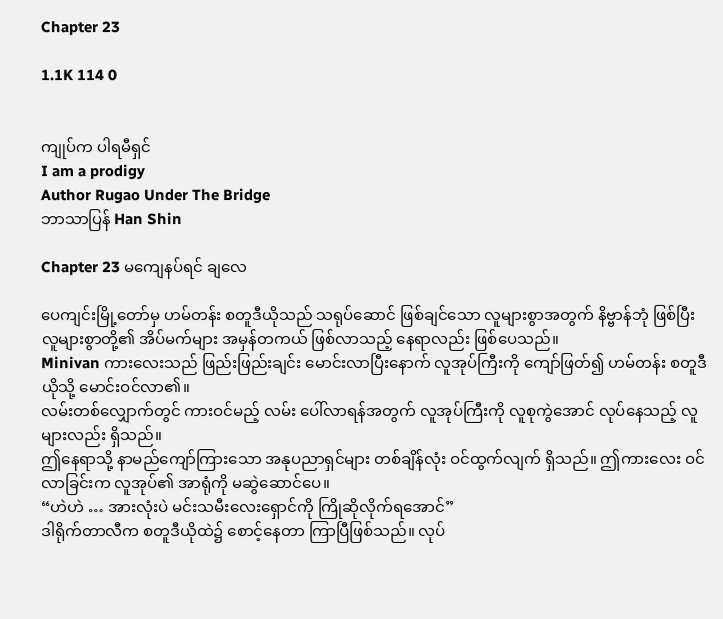Chapter 23

1.1K 114 0


ကျုပ်က ပါရမီရှင်
I am a prodigy
Author Rugao Under The Bridge
ဘာသာပြန် Han Shin

Chapter 23 မကျေနပ်ရင် ချလေ

ပေကျင်းမြို့တော်မှ ဟမ်တန်း စတူဒီယိုသည် သရုပ်ဆောင် ဖြစ်ချင်သော လူများစွာအတွက် နိဗ္ဗာန်ဘုံ ဖြစ်ပြီး လူများစွာတို့၏ အိပ်မက်များ အမှန်တကယ် ဖြစ်လာသည့် နေရာလည်း ဖြစ်ပေသည်။
Minivan ကားလေးသည် ဖြည်းဖြည်းချင်း မောင်းလာပြီးနောက် လူအုပ်ကြီးကို ကျော်ဖြတ်၍ ဟမ်တန်း စတူဒီယိုသို့ မောင်းဝင်လာ၏။
လမ်းတစ်လျှောက်တွင် ကားဝင်မည့် လမ်း ပေါ်လာရန်အတွက် လူအုပ်ကြီးကို လူစုကွဲအောင် လုပ်နေသည့် လူများလည်း ရှိသည်။
ဤနေရာသို့ နာမည်ကျော်ကြားသော အနုပညာရှင်များ တစ်ချိန်လုံး ဝင်ထွက်လျက် ရှိသည်။ ဤကားလေး ဝင်လာခြင်းက လူအုပ်၏ အာရုံကို မဆွဲဆောင်ပေ။
“ဟဲဟဲ … အားလုံးပဲ မင်းသမီးလေးရှောင်ကို ကြိုဆိုလိုက်ရအောင်”
ဒါရိုက်တာလီက စတူဒီယိုထဲ၌ စောင့်နေတာ ကြာပြီဖြစ်သည်။ လုပ်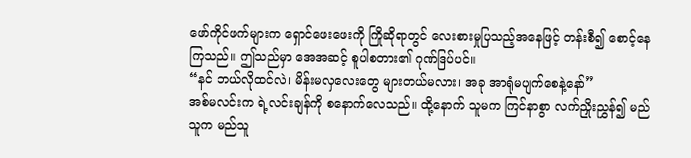ဖော်ကိုင်ဖက်များက ရှောင်ဖေးဖေးကို ကြိုဆိုရာတွင် လေးစားမှုပြသည့်အနေဖြင့် တန်းစီ၍ စောင့်နေကြသည်။ ဤသည်မှာ အေအဆင့် စူပါစတား၏ ဂုဏ်ဒြပ်ပင်။
“နင် ဘယ်လိုထင်လဲ၊ မိန်းမလှလေးတွေ များတယ်မလား၊ အခု အာရုံမပျက်စေနဲ့နော်”
အစ်မလင်းက ရဲ့လင်းချန်ကို စနောက်လေသည်။ ထို့နောက် သူမက ကြင်နာစွာ လက်ညှိုးညွှန်၍ မည်သူက မည်သူ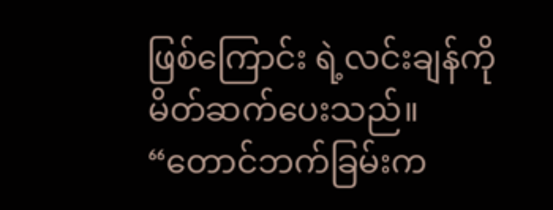ဖြစ်ကြောင်း ရဲ့လင်းချန်ကို မိတ်ဆက်ပေးသည်။
“တောင်ဘက်ခြမ်းက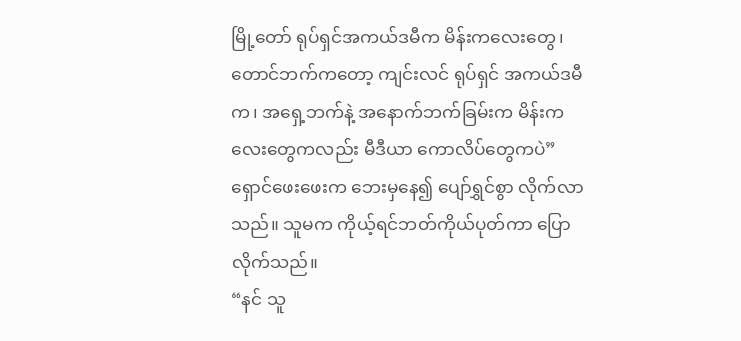မြို့တော် ရုပ်ရှင်အကယ်ဒမီက မိန်းကလေးတွေ၊ တောင်ဘက်ကတော့ ကျင်းလင် ရုပ်ရှင် အကယ်ဒမီက၊ အရှေ့ဘက်နဲ့ အနောက်ဘက်ခြမ်းက မိန်းကလေးတွေကလည်း မီဒီယာ ကောလိပ်တွေကပဲ”
ရှောင်ဖေးဖေးက ဘေးမှနေ၍ ပျော်ရွှင်စွာ လိုက်လာသည်။ သူမက ကိုယ့်ရင်ဘတ်ကိုယ်ပုတ်ကာ ပြောလိုက်သည်။
“နင် သူ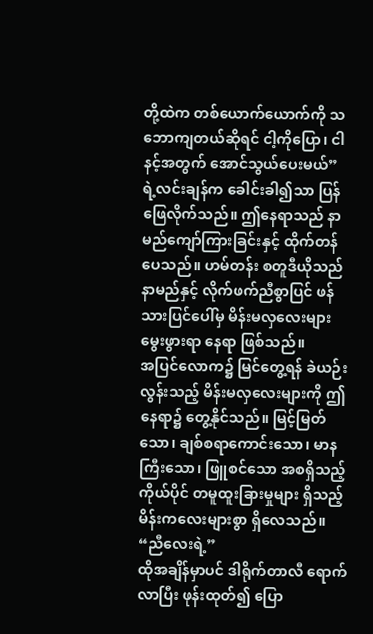တို့ထဲက တစ်ယောက်ယောက်ကို သဘောကျတယ်ဆိုရင် ငါ့ကိုပြော၊ ငါ နင့်အတွက် အောင်သွယ်ပေးမယ်”
ရဲ့လင်းချန်က ခေါင်းခါ၍သာ ပြန်ဖြေလိုက်သည်။ ဤနေရာသည် နာမည်ကျော်ကြားခြင်းနှင့် ထိုက်တန်ပေသည်။ ဟမ်တန်း စတူဒီယိုသည် နာမည်နှင့် လိုက်ဖက်ညီစွာပြင် ဖန်သားပြင်ပေါ်မှ မိန်းမလှလေးများ မွေးဖွားရာ နေရာ ဖြစ်သည်။
အပြင်လောက၌ မြင်တွေ့ရန် ခဲယဉ်းလွန်းသည့် မိန်းမလှလေးများကို ဤနေရာ၌ တွေ့နိုင်သည်။ မြင့်မြတ်သော၊ ချစ်စရာကောင်းသော၊ မာနကြီးသော၊ ဖြူစင်သော အစရှိသည့် ကိုယ်ပိုင် တမူထူးခြားမှုများ ရှိသည့် မိန်းကလေးများစွာ ရှိလေသည်။
“ညီလေးရဲ့”
ထိုအချိန်မှာပင် ဒါရိုက်တာလီ ရောက်လာပြီး ဖုန်းထုတ်၍ ပြော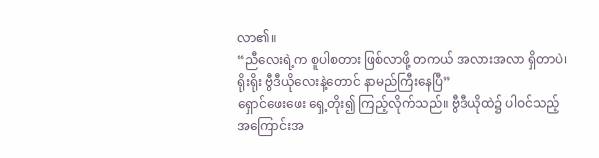လာ၏။
“ညီလေးရဲ့က စူပါစတား ဖြစ်လာဖို့ တကယ် အလားအလာ ရှိတာပဲ၊ ရိုးရိုး ဗွီဒီယိုလေးနဲ့တောင် နာမည်ကြီးနေပြီ”
ရှောင်ဖေးဖေး ရှေ့တိုး၍ ကြည့်လိုက်သည်။ ဗွီဒီယိုထဲ၌ ပါဝင်သည့် အကြောင်းအ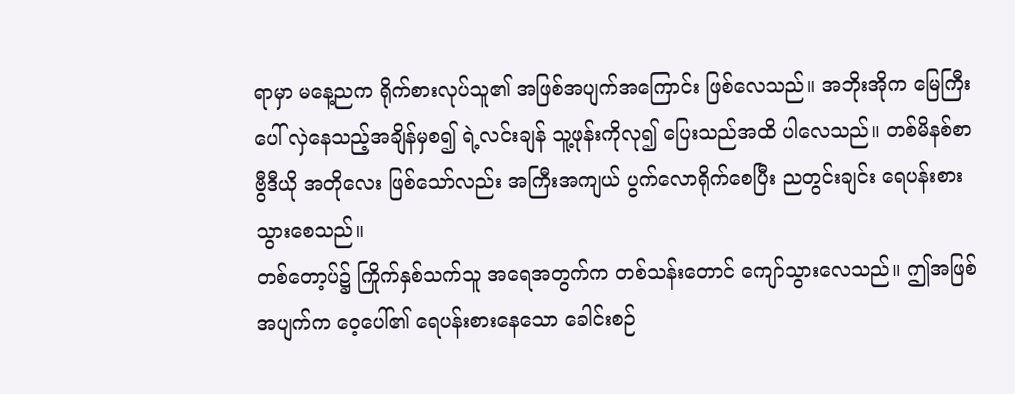ရာမှာ မနေ့ညက ရိုက်စားလုပ်သူ၏ အဖြစ်အပျက်အကြောင်း ဖြစ်လေသည်။ အဘိုးအိုက မြေကြီးပေါ် လှဲနေသည့်အချိန်မှစ၍ ရဲ့လင်းချန် သူ့ဖုန်းကိုလု၍ ပြေးသည်အထိ ပါလေသည်။ တစ်မိနစ်စာ ဗွီဒီယို အတိုလေး ဖြစ်သော်လည်း အကြီးအကျယ် ပွက်လောရိုက်စေပြီး ညတွင်းချင်း ရေပန်းစားသွားစေသည်။
တစ်တော့ပ်၌ ကြိုက်နှစ်သက်သူ အရေအတွက်က တစ်သန်းတောင် ကျော်သွားလေသည်။ ဤအဖြစ်အပျက်က ဝေ့ပေါ်၏ ရေပန်းစားနေသော ခေါင်းစဉ်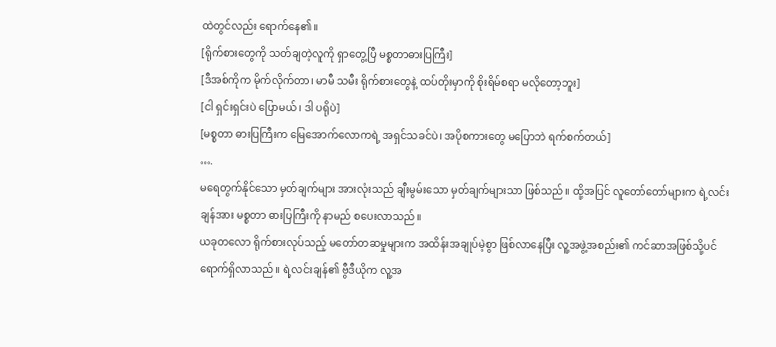ထဲတွင်လည်း ရောက်နေ၏။
[ရိုက်စားတွေကို သတ်ချတဲ့လူကို ရှာတွေ့ပြီ မစ္စတာဓားပြကြီး]
[ဒီအစ်ကိုက မိုက်လိုက်တာ၊ မာမီ သမီး ရိုက်စားတွေနဲ့ ထပ်တိုးမှာကို စိုးရိမ်စရာ မလိုတော့ဘူး]
[ငါ ရှင်းရှင်းပဲ ပြောမယ်၊ ဒါ ပရိုပဲ]
[မစ္စတာ ဓားပြကြီးက မြေအောက်လောကရဲ့ အရှင်သခင်ပဲ၊ အပိုစကားတွေ မပြောဘဲ ရက်စက်တယ်]
….
မရေတွက်နိုင်သော မှတ်ချက်များ အားလုံးသည် ချီးမွမ်းသော မှတ်ချက်များသာ ဖြစ်သည်။ ထို့အပြင် လူတော်တော်များက ရဲ့လင်းချန်အား မစ္စတာ ဓားပြကြီးကို နာမည် စပေးလာသည်။
ယခုတလော ရိုက်စားလုပ်သည့် မတော်တဆမှုများက အထိန်းအချုပ်မဲ့စွာ ဖြစ်လာနေပြီး လူ့အဖွဲ့အစည်း၏ ကင်ဆာအဖြစ်သို့ပင် ရောက်ရှိလာသည်။ ရဲ့လင်းချန်၏ ဗွီဒီယိုက လူ့အ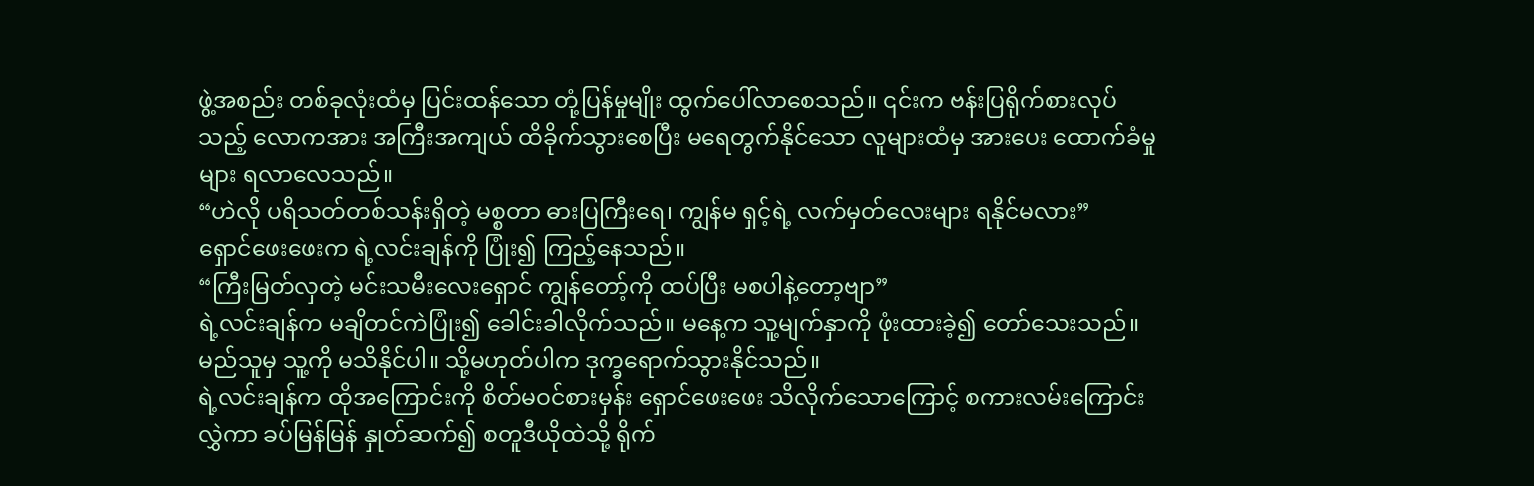ဖွဲ့အစည်း တစ်ခုလုံးထံမှ ပြင်းထန်သော တုံ့ပြန်မှုမျိုး ထွက်ပေါ်လာစေသည်။ ၎င်းက ဗန်းပြရိုက်စားလုပ်သည့် လောကအား အကြီးအကျယ် ထိခိုက်သွားစေပြီး မရေတွက်နိုင်သော လူများထံမှ အားပေး ထောက်ခံမှုများ ရလာလေသည်။
“ဟဲလို ပရိသတ်တစ်သန်းရှိတဲ့ မစ္စတာ ဓားပြကြီးရေ၊ ကျွန်မ ရှင့်ရဲ့ လက်မှတ်လေးများ ရနိုင်မလား”
ရှောင်ဖေးဖေးက ရဲ့လင်းချန်ကို ပြုံး၍ ကြည့်နေသည်။
“ကြီးမြတ်လှတဲ့ မင်းသမီးလေးရှောင် ကျွန်တော့်ကို ထပ်ပြီး မစပါနဲ့တော့ဗျာ”
ရဲ့လင်းချန်က မချိတင်ကဲပြုံး၍ ခေါင်းခါလိုက်သည်။ မနေ့က သူ့မျက်နှာကို ဖုံးထားခဲ့၍ တော်သေးသည်။ မည်သူမှ သူ့ကို မသိနိုင်ပါ။ သို့မဟုတ်ပါက ဒုက္ခရောက်သွားနိုင်သည်။
ရဲ့လင်းချန်က ထိုအကြောင်းကို စိတ်မဝင်စားမှန်း ရှောင်ဖေးဖေး သိလိုက်သောကြောင့် စကားလမ်းကြောင်းလွှဲကာ ခပ်မြန်မြန် နှုတ်ဆက်၍ စတူဒီယိုထဲသို့ ရိုက်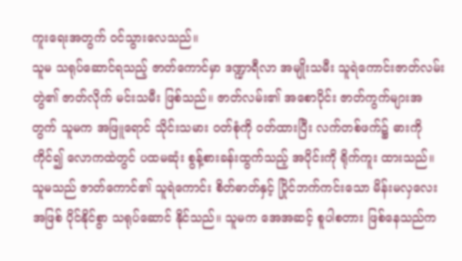ကူးရေးအတွက် ဝင်သွားလေသည်။
သူမ သရုပ်ဆောင်ရသည့် ဇာတ်ကောင်မှာ ဒဏ္ဍာရီလာ အမျိုးသမီး သူရဲကောင်းဇာတ်လမ်းတွဲ၏ ဇာတ်လိုက် မင်းသမီး ဖြစ်သည်။ ဇာတ်လမ်း၏ အစောပိုင်း ဇာတ်ကွက်များအတွက် သူမက အဖြူရောင် သိုင်းသမား ဝတ်စုံကို ဝတ်ထားပြီး လက်တစ်ဖက်၌ ဓားကိုကိုင်၍ လောကထဲတွင် ပထမဆုံး စွန့်စားခန်းထွက်သည့် အပိုင်းကို ရိုက်ကူး ထားသည်။
သူမသည် ဇာတ်ကောင်၏ သူရဲကောင်း စိတ်ဓာတ်နှင့် ပြိုင်ဘက်ကင်းသော မိန်းမလှလေးအဖြစ် ပိုင်နိုင်စွာ သရုပ်ဆောင် နိုင်သည်။ သူမက အေအဆင့် စူပါစတား ဖြစ်နေသည်က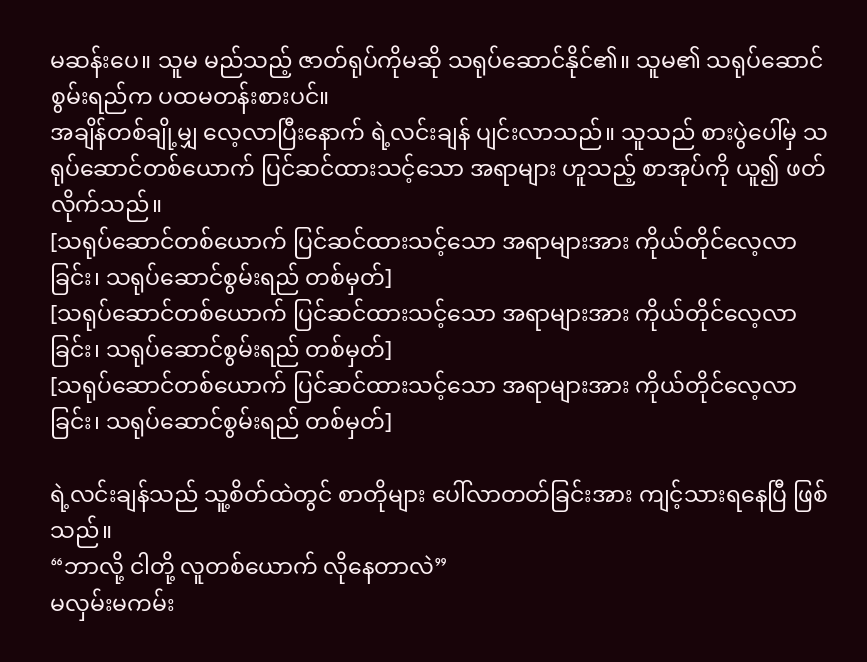မဆန်းပေ။ သူမ မည်သည့် ဇာတ်ရုပ်ကိုမဆို သရုပ်ဆောင်နိုင်၏။ သူမ၏ သရုပ်ဆောင်စွမ်းရည်က ပထမတန်းစားပင်။
အချိန်တစ်ချို့မျှ လေ့လာပြီးနောက် ရဲ့လင်းချန် ပျင်းလာသည်။ သူသည် စားပွဲပေါ်မှ သရုပ်ဆောင်တစ်ယောက် ပြင်ဆင်ထားသင့်သော အရာများ ဟူသည့် စာအုပ်ကို ယူ၍ ဖတ်လိုက်သည်။
[သရုပ်ဆောင်တစ်ယောက် ပြင်ဆင်ထားသင့်သော အရာများအား ကိုယ်တိုင်လေ့လာခြင်း၊ သရုပ်ဆောင်စွမ်းရည် တစ်မှတ်]
[သရုပ်ဆောင်တစ်ယောက် ပြင်ဆင်ထားသင့်သော အရာများအား ကိုယ်တိုင်လေ့လာခြင်း၊ သရုပ်ဆောင်စွမ်းရည် တစ်မှတ်]
[သရုပ်ဆောင်တစ်ယောက် ပြင်ဆင်ထားသင့်သော အရာများအား ကိုယ်တိုင်လေ့လာခြင်း၊ သရုပ်ဆောင်စွမ်းရည် တစ်မှတ်]

ရဲ့လင်းချန်သည် သူ့စိတ်ထဲတွင် စာတိုများ ပေါ်လာတတ်ခြင်းအား ကျင့်သားရနေပြီ ဖြစ်သည်။
“ဘာလို့ ငါတို့ လူတစ်ယောက် လိုနေတာလဲ”
မလှမ်းမကမ်း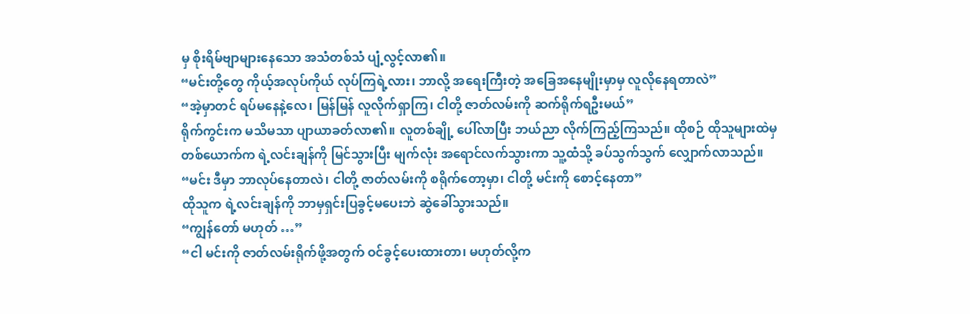မှ စိုးရိမ်ဗျာများနေသော အသံတစ်သံ ပျံ့လွင့်လာ၏။
“မင်းတို့တွေ ကိုယ့်အလုပ်ကိုယ် လုပ်ကြရဲ့လား၊ ဘာလို့ အရေးကြီးတဲ့ အခြေအနေမျိုးမှာမှ လူလိုနေရတာလဲ”
“အဲ့မှာတင် ရပ်မနေနဲ့လေ၊ မြန်မြန် လူလိုက်ရှာကြ၊ ငါတို့ ဇာတ်လမ်းကို ဆက်ရိုက်ရဦးမယ်”
ရိုက်ကွင်းက မသိမသာ ပျာယာခတ်လာ၏။ လူတစ်ချို့ ပေါ်လာပြီး ဘယ်ညာ လိုက်ကြည့်ကြသည်။ ထိုစဉ် ထိုသူများထဲမှ တစ်ယောက်က ရဲ့လင်းချန်ကို မြင်သွားပြီး မျက်လုံး အရောင်လက်သွားကာ သူ့ထံသို့ ခပ်သွက်သွက် လျှောက်လာသည်။
“မင်း ဒီမှာ ဘာလုပ်နေတာလဲ၊ ငါတို့ ဇာတ်လမ်းကို စရိုက်တော့မှာ၊ ငါတို့ မင်းကို စောင့်နေတာ”
ထိုသူက ရဲ့လင်းချန်ကို ဘာမှရှင်းပြခွင့်မပေးဘဲ ဆွဲခေါ်သွားသည်။
“ကျွန်တော် မဟုတ် …”
“ငါ မင်းကို ဇာတ်လမ်းရိုက်ဖို့အတွက် ဝင်ခွင့်ပေးထားတာ၊ မဟုတ်လို့က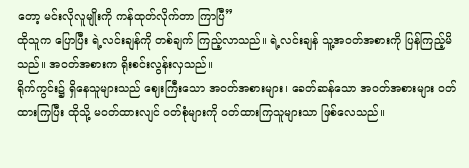တော့ မင်းလိုလူမျိုးကို ကန်ထုတ်လိုက်တာ ကြာပြီ”
ထိုသူက ပြောပြီး ရဲ့လင်းချန်ကို တစ်ချက် ကြည့်လာသည်။ ရဲ့လင်းချန် သူ့အဝတ်အစားကို ပြန်ကြည့်မိသည်။ အဝတ်အစားက ရိုးစင်းလွန်းလှသည်။
ရိုက်ကွင်း၌ ရှိနေသူများသည် ဈေးကြီးသော အဝတ်အစားများ၊ ခေတ်ဆန်သော အဝတ်အစားများ ဝတ်ထားကြပြီး ထိုသို့ မဝတ်ထားလျင် ဝတ်စုံများကို ဝတ်ထားကြသူများသာ ဖြစ်လေသည်။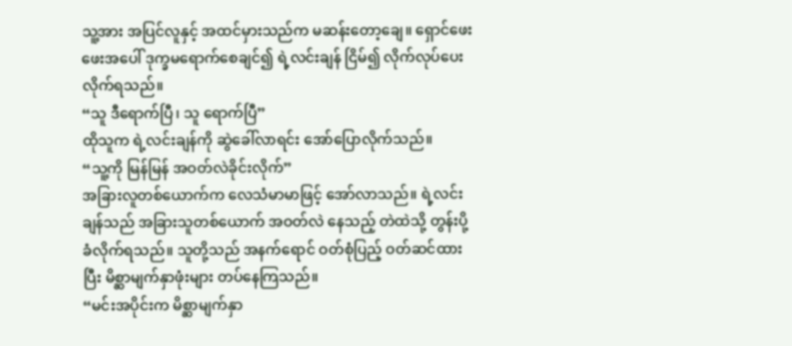သူ့အား အပြင်လူနှင့် အထင်မှားသည်က မဆန်းတော့ချေ။ ရှောင်ဖေးဖေးအပေါ် ဒုက္ခမရောက်စေချင်၍ ရဲ့လင်းချန် ငြိမ်၍ လိုက်လုပ်ပေး လိုက်ရသည်။
“သူ ဒီရောက်ပြီ၊ သူ ရောက်ပြီ”
ထိုသူက ရဲ့လင်းချန်ကို ဆွဲခေါ်လာရင်း အော်ပြောလိုက်သည်။
“သူ့ကို မြန်မြန် အဝတ်လဲခိုင်းလိုက်”
အခြားလူတစ်ယောက်က လေသံမာမာဖြင့် အော်လာသည်။ ရဲ့လင်းချန်သည် အခြားသူတစ်ယောက် အဝတ်လဲ နေသည့် တဲထဲသို့ တွန်းပို့ခံလိုက်ရသည်။ သူတို့သည် အနက်ရောင် ဝတ်စုံပြည့် ဝတ်ဆင်ထားပြီး မိစ္ဆာမျက်နှာဖုံးများ တပ်နေကြသည်။
“မင်းအပိုင်းက မိစ္ဆာမျက်နှာ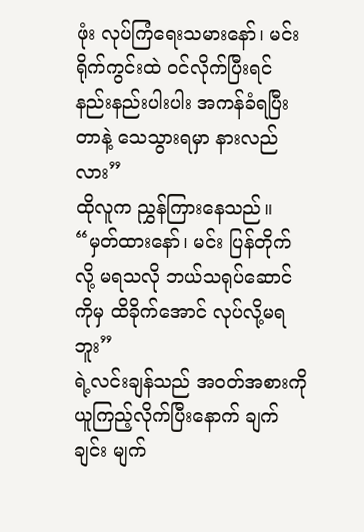ဖုံး လုပ်ကြံရေးသမားနော်၊ မင်း ရိုက်ကွင်းထဲ ဝင်လိုက်ပြီးရင် နည်းနည်းပါးပါး အကန်ခံရပြီးတာနဲ့ သေသွားရမှာ နားလည်လား”
ထိုလူက ညွှန်ကြားနေသည်။
“မှတ်ထားနော်၊ မင်း ပြန်တိုက်လို့ မရသလို ဘယ်သရုပ်ဆောင်ကိုမှ ထိခိုက်အောင် လုပ်လို့မရဘူး”
ရဲ့လင်းချန်သည် အဝတ်အစားကို ယူကြည့်လိုက်ပြီးနောက် ချက်ချင်း မျက်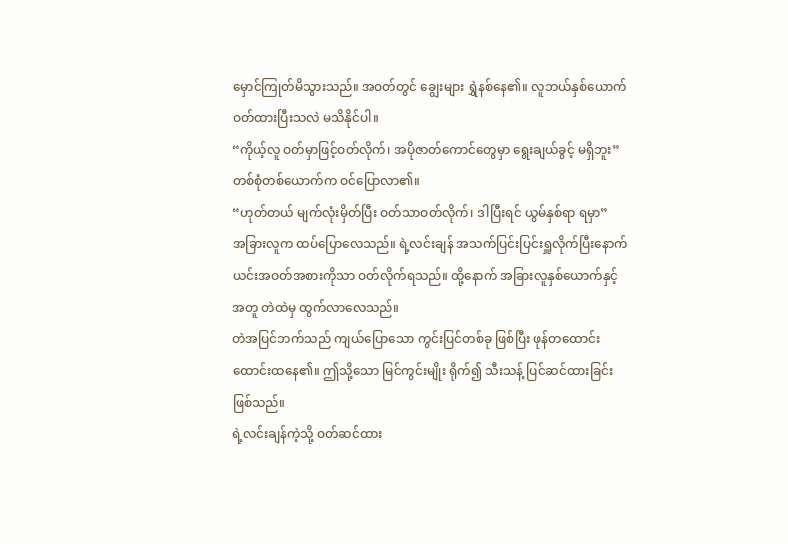မှောင်ကြုတ်မိသွားသည်။ အဝတ်တွင် ချွေးများ ရွှဲနစ်နေ၏။ လူဘယ်နှစ်ယောက် ဝတ်ထားပြီးသလဲ မသိနိုင်ပါ။
“ကိုယ့်လူ ဝတ်မှာဖြင့်ဝတ်လိုက်၊ အပိုဇာတ်ကောင်တွေမှာ ရွေးချယ်ခွင့် မရှိဘူး”
တစ်စုံတစ်ယောက်က ဝင်ပြောလာ၏။
“ဟုတ်တယ် မျက်လုံးမှိတ်ပြီး ဝတ်သာဝတ်လိုက်၊ ဒါပြီးရင် ယွမ်နှစ်ရာ ရမှာ”
အခြားလူက ထပ်ပြောလေသည်။ ရဲ့လင်းချန် အသက်ပြင်းပြင်းရှူလိုက်ပြီးနောက် ယင်းအဝတ်အစားကိုသာ ဝတ်လိုက်ရသည်။ ထို့နောက် အခြားလူနှစ်ယောက်နှင့်အတူ တဲထဲမှ ထွက်လာလေသည်။
တဲအပြင်ဘက်သည် ကျယ်ပြောသော ကွင်းပြင်တစ်ခု ဖြစ်ပြီး ဖုန်တထောင်းထောင်းထနေ၏။ ဤသို့သော မြင်ကွင်းမျိုး ရိုက်၍ သီးသန့် ပြင်ဆင်ထားခြင်း ဖြစ်သည်။
ရဲ့လင်းချန်ကဲ့သို့ ဝတ်ဆင်ထား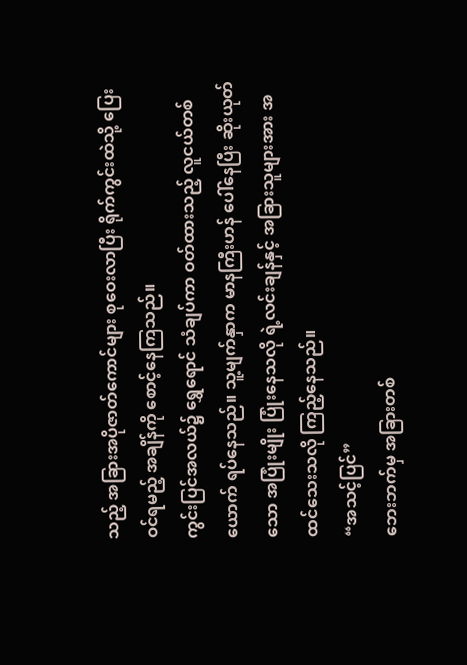သည့် အခြားအပိုဇာတ်ကောင်များ စုဝေးလာပြီး ရိုက်ကွင်းထဲသို့ ပြေးဝင်ရမည့် အချိန်ကို စောင့်နေကြသည်။
ကွင်းပြင်အလယ်၌ ရွှေရောင် သံချပ်ကာ ဝတ်ထားသည့် လူငယ်တစ်ယောက် ရပ်နေသည်။ သူ့မျက်နှာက မာနကြီးဟန် ပေါ်နေပြီး ဆိုးယုတ်သော အပြုံးမျိုး ပြုံးနေသလို ရဲ့လင်းချန်နှင့် အခြားသူများအား အထင်သေးသလို ကြည့်နေသည်။
“အသင့်ပြင်”
ဘေးဘက်မှ အခြားတစ်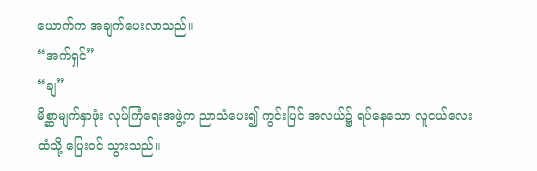ယောက်က အချက်ပေးလာသည်။
“အက်ရှင်”
“ချ”
မိစ္ဆာမျက်နှာဖုံး လုပ်ကြံရေးအဖွဲ့က ညာသံပေး၍ ကွင်းပြင် အလယ်၌ ရပ်နေသော လူငယ်လေးထံသို့ ပြေးဝင် သွားသည်။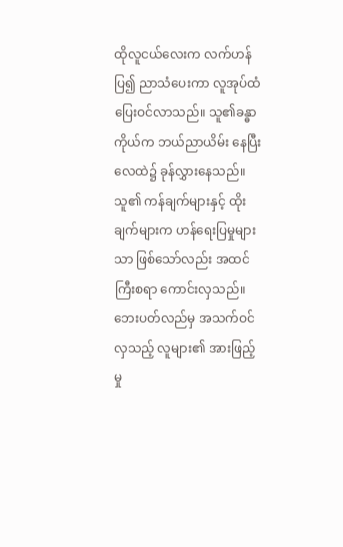ထိုလူငယ်လေးက လက်ဟန်ပြ၍ ညာသံပေးကာ လူအုပ်ထံ ပြေးဝင်လာသည်။ သူ၏ခန္ဓာကိုယ်က ဘယ်ညာယိမ်း နေပြီး လေထဲ၌ ခုန်လွှားနေသည်။ သူ၏ ကန်ချက်များနှင့် ထိုးချက်များက ဟန်ရေးပြမှုများသာ ဖြစ်သော်လည်း အထင်ကြီးစရာ ကောင်းလှသည်။ ဘေးပတ်လည်မှ အသက်ဝင်လှသည့် လူများ၏ အားဖြည့်မှု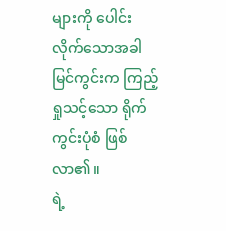များကို ပေါင်းလိုက်သောအခါ မြင်ကွင်းက ကြည့်ရှုသင့်သော ရိုက်ကွင်းပုံစံ ဖြစ်လာ၏။
ရဲ့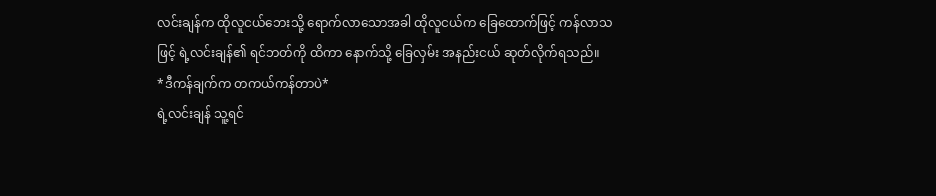လင်းချန်က ထိုလူငယ်ဘေးသို့ ရောက်လာသောအခါ ထိုလူငယ်က ခြေထောက်ဖြင့် ကန်လာသဖြင့် ရဲ့လင်းချန်၏ ရင်ဘတ်ကို ထိကာ နောက်သို့ ခြေလှမ်း အနည်းငယ် ဆုတ်လိုက်ရသည်။
*ဒီကန်ချက်က တကယ်ကန်တာပဲ*
ရဲ့လင်းချန် သူ့ရင်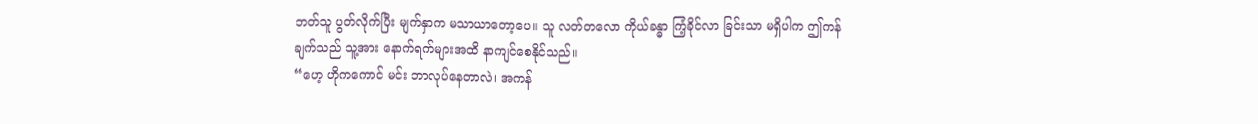ဘတ်သူ ပွတ်လိုက်ပြီး မျက်နှာက မသာယာတော့ပေ။ သူ လတ်တလော ကိုယ်ခန္ဓာ ကြံ့ခိုင်လာ ခြင်းသာ မရှိပါက ဤကန်ချက်သည် သူ့အား နောက်ရက်များအထိ နာကျင်စေနိုင်သည်။
“ဟေ့ ဟိုကကောင် မင်း ဘာလုပ်နေတာလဲ၊ အကန်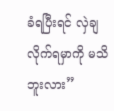ခံရပြီးရင် လှဲချလိုက်ရမှာကို မသိဘူးလား”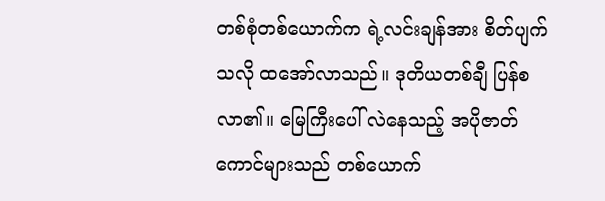တစ်စုံတစ်ယောက်က ရဲ့လင်းချန်အား စိတ်ပျက်သလို ထအော်လာသည်။ ဒုတိယတစ်ချီ ပြန်စလာ၏။ မြေကြီးပေါ် လဲနေသည့် အပိုဇာတ်ကောင်များသည် တစ်ယောက်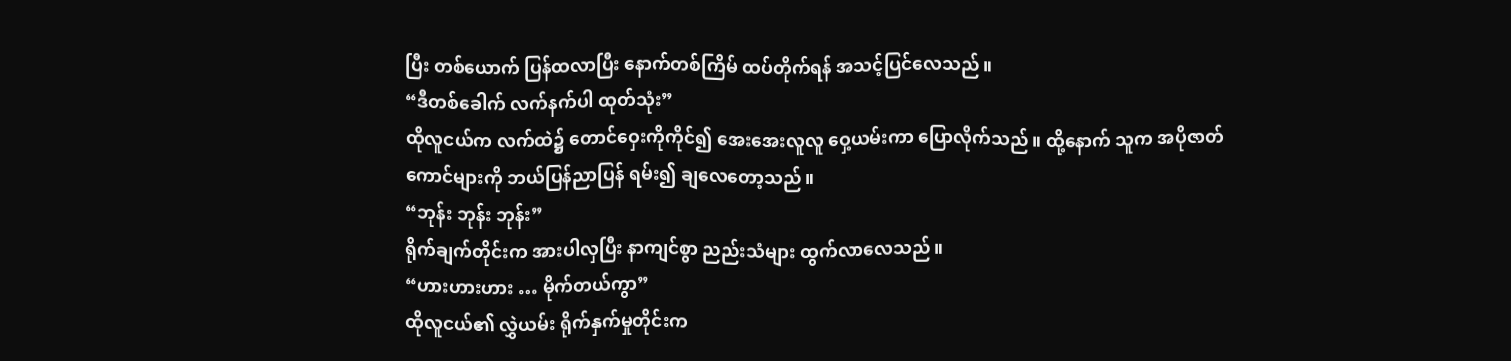ပြီး တစ်ယောက် ပြန်ထလာပြီး နောက်တစ်ကြိမ် ထပ်တိုက်ရန် အသင့်ပြင်လေသည်။
“ဒီတစ်ခေါက် လက်နက်ပါ ထုတ်သုံး”
ထိုလူငယ်က လက်ထဲ၌ တောင်ဝှေးကိုကိုင်၍ အေးအေးလူလူ ဝှေ့ယမ်းကာ ပြောလိုက်သည်။ ထို့နောက် သူက အပိုဇာတ်ကောင်များကို ဘယ်ပြန်ညာပြန် ရမ်း၍ ချလေတော့သည်။
“ဘုန်း ဘုန်း ဘုန်း”
ရိုက်ချက်တိုင်းက အားပါလှပြီး နာကျင်စွာ ညည်းသံများ ထွက်လာလေသည်။
“ဟားဟားဟား … မိုက်တယ်ကွာ”
ထိုလူငယ်၏ လွှဲယမ်း ရိုက်နှက်မှုတိုင်းက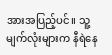အားအပြည့်ပင်။ သူ့မျက်လုံးများက နီရဲနေ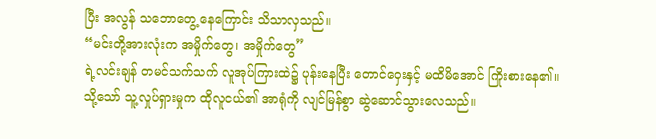ပြီး အလွန် သဘောတွေ့ နေကြောင်း သိသာလှသည်။
“မင်းတို့အားလုံးက အမှိုက်တွေ၊ အမှိုက်တွေ”
ရဲ့လင်းချန် တမင်သက်သက် လူအုပ်ကြားထဲ၌ ပုန်းနေပြီး တောင်ဝှေးနှင့် မထိမိအောင် ကြိုးစားနေ၏။ သို့သော် သူ့လှုပ်ရှားမှုက ထိုလူငယ်၏ အာရုံကို လျင်မြန်စွာ ဆွဲဆောင်သွားလေသည်။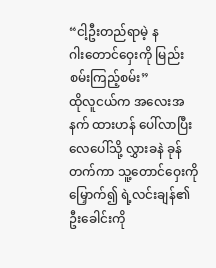“ငါ့ဦးတည်ရာမဲ့ နဂါး‌တောင်ဝှေးကို မြည်းစမ်းကြည့်စမ်း”
ထိုလူငယ်က အလေးအနက် ထားဟန် ပေါ်လာပြီး လေပေါ်သို့ လွှားခနဲ ခုန်တက်ကာ သူ့တောင်ဝှေးကို မြှောက်၍ ရဲ့လင်းချန်၏ ဦးခေါင်းကို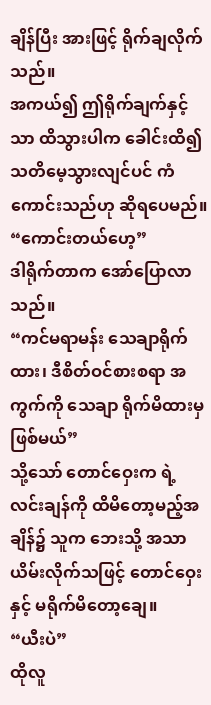ချိန်ပြီး အားဖြင့် ရိုက်ချလိုက်သည်။
အကယ်၍ ဤရိုက်ချက်နှင့်သာ ထိသွားပါက ခေါင်းထိ၍ သတိမေ့သွားလျင်ပင် ကံကောင်းသည်ဟု ဆိုရပေမည်။
“ကောင်းတယ်ဟေ့”
ဒါရိုက်တာက အော်ပြောလာသည်။
“ကင်မရာမန်း သေချာရိုက်ထား၊ ဒီစိတ်ဝင်စားစရာ အကွက်ကို သေချာ ရိုက်မိထားမှ ဖြစ်မယ်”
သို့သော် တောင်ဝှေးက ရဲ့လင်းချန်ကို ထိမိတော့မည့်အချိန်၌ သူက ဘေးသို့ အသာယိမ်းလိုက်သဖြင့် တောင်ဝှေးနှင့် မရိုက်မိတော့ချေ။
“ယီးပဲ”
ထိုလူ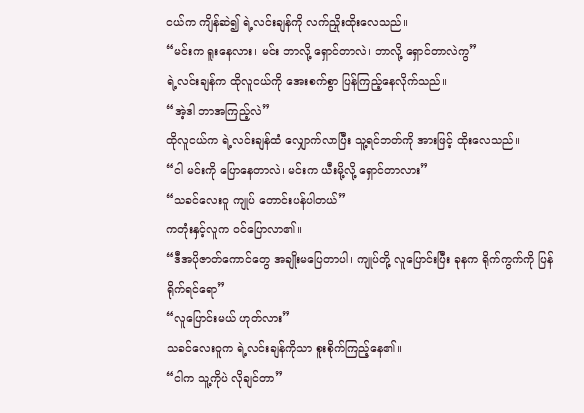ငယ်က ကျိန်ဆဲ၍ ရဲ့လင်းချန်ကို လက်ညှိုးထိုးလေသည်။
“မင်းက ရူးနေလား၊ မင်း ဘာလို့ ရှောင်တာလဲ၊ ဘာလို့ ရှောင်တာလဲကွ”
ရဲ့လင်းချန်က ထိုလူငယ်ကို အေးစက်စွာ ပြန်ကြည့်နေလိုက်သည်။
“အဲ့ဒါ ဘာအကြည့်လဲ”
ထိုလူငယ်က ရဲ့လင်းချန်ထံ လျှောက်လာပြီး သူ့ရင်ဘတ်ကို အားဖြင့် ထိုးလေသည်။
“ငါ မင်းကို ပြောနေတာလဲ၊ မင်းက ယီးမို့လို့ ရှောင်တာလား”
“သခင်လေးဝူ ကျုပ် တောင်းပန်ပါတယ်”
ကတုံးနှင့်လူက ဝင်ပြောလာ၏။
“ဒီအပိုဇာတ်ကောင်တွေ အချိုးမပြေတာပါ၊ ကျုပ်တို့ လူပြောင်းပြီး ခုနက ရိုက်ကွက်ကို ပြန်ရိုက်ရင်ရော”
“လူပြောင်းမယ် ဟုတ်လား”
သခင်လေးဝူက ရဲ့လင်းချန်ကိုသာ စူးစိုက်ကြည့်နေ၏။
“ငါက သူ့ကိုပဲ လိုချင်တာ”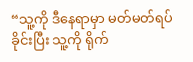“သူ့ကို ဒီနေရာမှာ မတ်မတ်ရပ်ခိုင်းပြီး သူ့ကို ရိုက်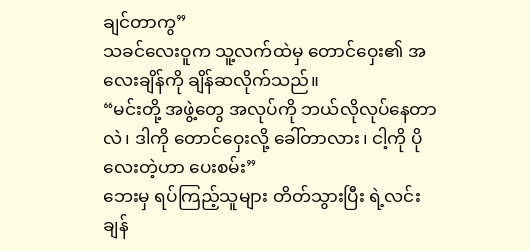ချင်တာကွ”
သခင်လေးဝူက သူ့လက်ထဲမှ တောင်ဝှေး၏ အလေးချိန်ကို ချိန်ဆလိုက်သည်။
“မင်းတို့ အဖွဲ့တွေ အလုပ်ကို ဘယ်လိုလုပ်နေတာလဲ၊ ဒါကို တောင်ဝှေးလို့ ခေါ်တာလား၊ ငါ့ကို ပိုလေးတဲ့ဟာ ပေးစမ်း”
ဘေးမှ ရပ်ကြည့်သူများ တိတ်သွားပြီး ရဲ့လင်းချန်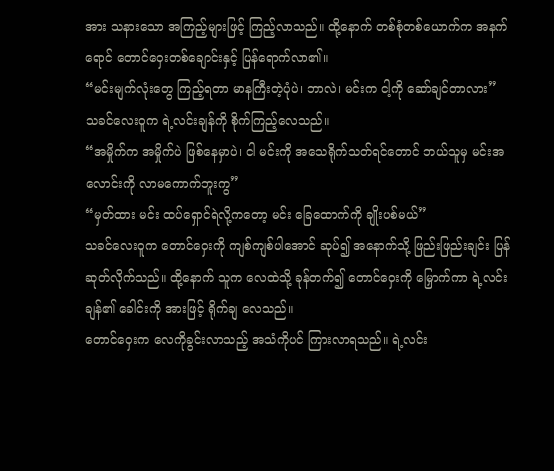အား သနားသော အကြည့်များဖြင့် ကြည့်လာသည်။ ထို့နောက် တစ်စုံတစ်ယောက်က အနက်ရောင် တောင်ဝှေးတစ်ချောင်းနှင့် ပြန်ရောက်လာ၏။
“မင်းမျက်လုံးတွေ ကြည့်ရတာ မာနကြီးတဲ့ပုံပဲ၊ ဘာလဲ၊ မင်းက ငါ့ကို ဆော်ချင်တာလား”
သခင်လေးဝူက ရဲ့လင်းချန်ကို စိုက်ကြည့်လေသည်။
“အမှိုက်က အမှိုက်ပဲ ဖြစ်နေမှာပဲ၊ ငါ မင်းကို အသေရိုက်သတ်ရင်တောင် ဘယ်သူမှ မင်းအလောင်းကို လာမကောက်ဘူးကွ”
“မှတ်ထား မင်း ထပ်ရှောင်ရဲလို့ကတော့ မင်း ခြေထောက်ကို ချိုးပစ်မယ်”
သခင်လေးဝူက တောင်ဝှေးကို ကျစ်ကျစ်ပါအောင် ဆုပ်၍ အနောက်သို့ ဖြည်းဖြည်းချင်း ပြန်ဆုတ်လိုက်သည်။ ထို့နောက် သူက လေထဲသို့ ခုန်တက်၍ တောင်ဝှေးကို မြှောက်ကာ ရဲ့လင်းချန်၏ ခေါင်းကို အားဖြင့် ရိုက်ချ လေသည်။
တောင်ဝှေးက လေကိုခွင်းလာသည့် အသံကိုပင် ကြားလာရသည်။ ရဲ့လင်း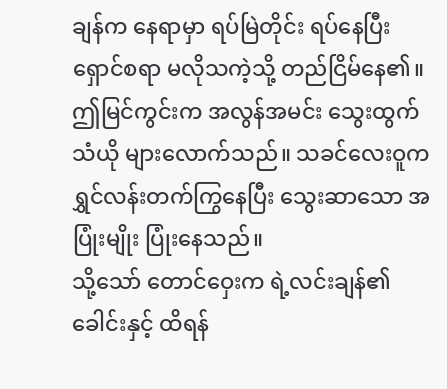ချန်က နေရာမှာ ရပ်မြဲတိုင်း ရပ်နေပြီး ရှောင်စရာ မလိုသကဲ့သို့ တည်ငြိမ်နေ၏။ ဤမြင်ကွင်းက အလွန်အမင်း သွေးထွက်သံယို များလောက်သည်။ သခင်လေးဝူက ရွှင်လန်းတက်ကြွနေပြီး သွေးဆာသော အပြုံးမျိုး ပြုံးနေသည်။
သို့သော် တောင်ဝှေးက ရဲ့လင်းချန်၏ ခေါင်းနှင့် ထိရန်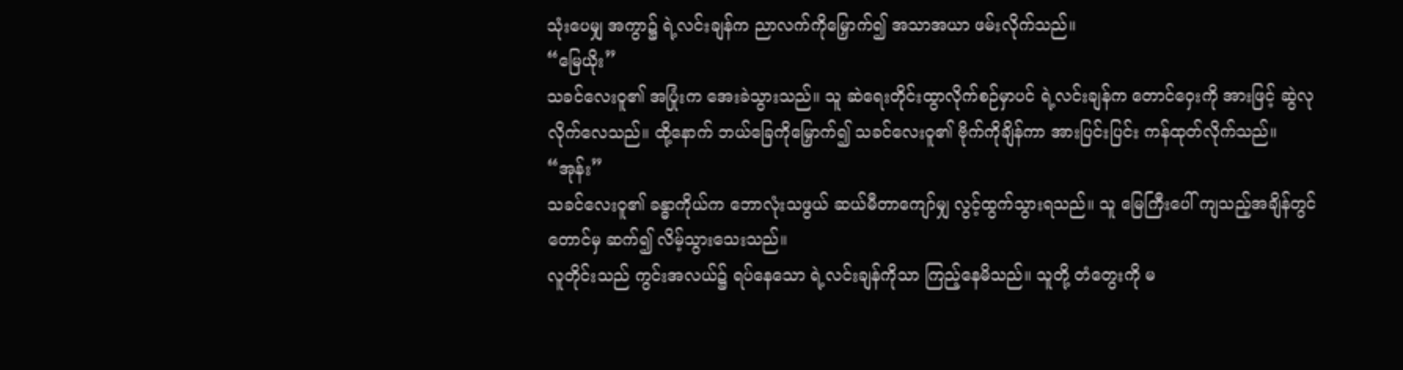သုံးပေမျှ အကွာ၌ ရဲ့လင်းချန်က ညာလက်ကိုမြှောက်၍ အသာအယာ ဖမ်းလိုက်သည်။
“မြေယိုး”
သခင်လေးဝူ၏ အပြုံးက အေးခဲသွားသည်။ သူ ဆဲရေးတိုင်းထွာလိုက်စဉ်မှာပင် ရဲ့လင်းချန်က တောင်ဝှေးကို အားဖြင့် ဆွဲလုလိုက်လေသည်။ ထို့နောက် ဘယ်ခြေကိုမြှောက်၍ သခင်လေးဝူ၏ ဗိုက်ကိုချိန်ကာ အားပြင်းပြင်း ကန်ထုတ်လိုက်သည်။
“အုန်း”
သခင်လေးဝူ၏ ခန္ဓာကိုယ်က ဘောလုံးသဖွယ် ဆယ်မီတာကျော်မျှ လွင့်ထွက်သွားရသည်။ သူ မြေကြီးပေါ် ကျသည့်အချိန်တွင်တောင်မှ ဆက်၍ လိမ့်သွားသေးသည်။
လူတိုင်းသည် ကွင်းအလယ်၌ ရပ်နေသော ရဲ့လင်းချန်ကိုသာ ကြည့်နေမိသည်။ သူတို့ တံတွေးကို မ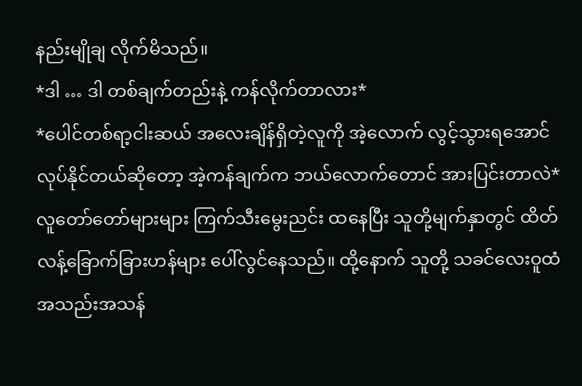နည်းမျိုချ လိုက်မိသည်။
*ဒါ … ဒါ တစ်ချက်တည်းနဲ့ ကန်လိုက်တာလား*
*ပေါင်တစ်ရာ့ငါးဆယ် အလေးချိန်ရှိတဲ့လူကို အဲ့လောက် လွင့်သွားရအောင် လုပ်နိုင်တယ်ဆိုတော့ အဲ့ကန်ချက်က ဘယ်လောက်တောင် အားပြင်းတာလဲ*
လူတော်တော်များများ ကြက်သီးမွေးညင်း ထနေပြီး သူတို့မျက်နှာတွင် ထိတ်လန့်ခြောက်ခြားဟန်များ ပေါ်လွင်နေသည်။ ထို့နောက် သူတို့ သခင်လေးဝူထံ အသည်းအသန်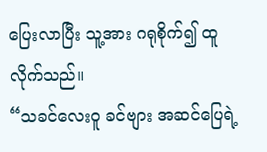ပြေးလာပြီး သူ့အား ဂရုစိုက်၍ ထူလိုက်သည်။
“သခင်လေးဝူ ခင်ဗျား အဆင်ပြေရဲ့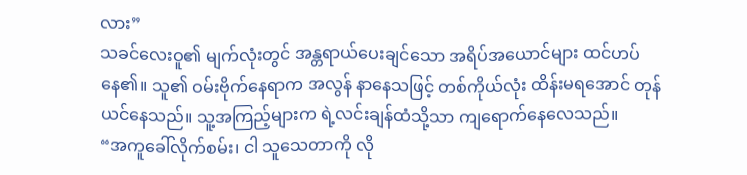လား”
သခင်လေးဝူ၏ မျက်လုံးတွင် အန္တရာယ်ပေးချင်သော အရိပ်အယောင်များ ထင်ဟပ်နေ၏။ သူ၏ ဝမ်းဗိုက်နေရာက အလွန် နာနေသဖြင့် တစ်ကိုယ်လုံး ထိန်းမရအောင် တုန်ယင်နေသည်။ သူ့အကြည့်များက ရဲ့လင်းချန်ထံသို့သာ ကျရောက်နေလေသည်။
“အကူခေါ်လိုက်စမ်း၊ ငါ သူသေတာကို လို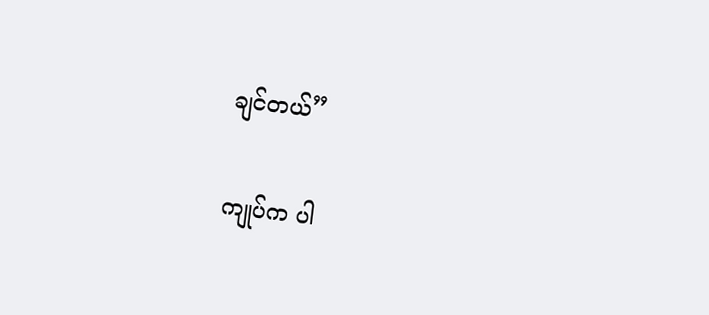ချင်တယ်”

ကျုပ်က ပါ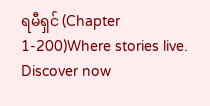ရမီရှင် (Chapter 1-200)Where stories live. Discover now